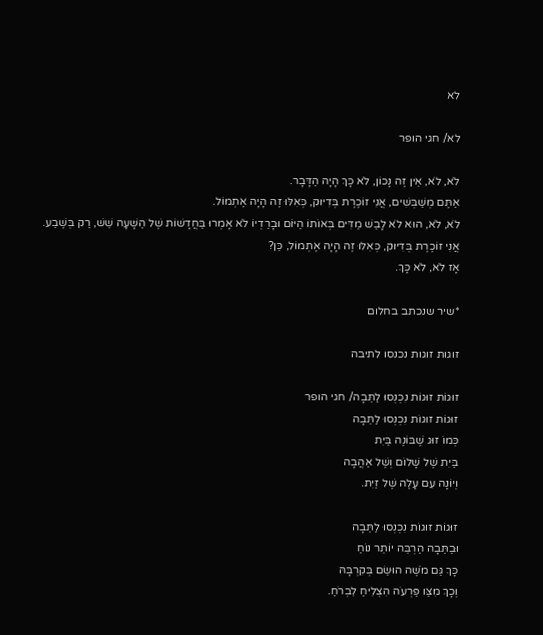לא

לא/ חגי הופר

לֹא, לֹא, אֵין זֶה נָכוֹן, לֹא כָּךְ הָיָה הַדָּבָר.
אַתֶּם מְשַׁבְּשִׁים, אֲנִי זוֹכֶרֶת בְּדִיּוּק, כְּאִלּוּ זֶה הָיָה אֶתְמוֹל.
לֹא, לֹא, הוּא לֹא לָבַשׁ מַדִּים בְּאוֹתוֹ הַיּוֹם וּבָרַדְיוֹ לֹא אָמְרוּ בַּחֲדָשׁוֹת שֶׁל הַשָּׁעָה שֵׁשׁ, רַק בְּשֶׁבַע.
אֲנִי זוֹכֶרֶת בְּדִיּוּק, כְּאִלּוּ זֶה הָיָה אֶתְמוֹל, כֵּן?
אָז לֹא, לֹא כָּךְ.

*שיר שנכתב בחלום

זוגות זוגות נכנסו לתיבה

זוּגוֹת זוּגוֹת נִכְנְסוּ לַתֵּבָה/ חגי הופר
זוּגוֹת זוּגוֹת נִכְנְסוּ לַתֵּבָה
כְּמוֹ זוּג שֶׁבּוֹנֶה בַּיִת
בַּיִת שֶׁל שָׁלוֹם וְשֶׁל אַהֲבָה
וְיוֹנָה עִם עָלֶה שֶׁל זַיִת.

זוּגוֹת זוּגוֹת נִכְנְסוּ לַתֵּבָה
וּבַתֵּבָה הַרְבֵּה יוֹתֵר נוֹחַ
כָּךְ גַּם מֹשֶׁה הוּשַׂם בְּקִרְבָּהּ
וְכָךְ מִצַּו פַּרְעֹה הִצְלִיחַ לִבְרֹחַ.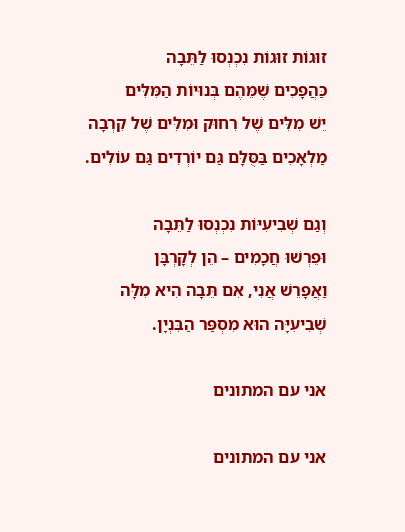זוּגוֹת זוּגוֹת נִכְנְסוּ לַתֵּבָה
כַּהֲפָכִים שֶׁמֵּהֶם בְּנוּיוֹת הַמִּלִּים
יֵשׁ מִלִּים שֶׁל רִחוּק וּמִלִּים שֶׁל קִרְבָה
מַלְאָכִים בַּסֻּלָּם גַּם יוֹרְדִים גַּם עוֹלִים.

וְגַם שְׁבִיעִיּוֹת נִכְנְסוּ לַתֵּבָה
וּפֵרְשׁוּ חֲכָמִים – הֵן לְקָרְבָּן
וַאֲפָרֵשׁ אֲנִי, אִם תֵּבָה הִיא מִלָּה
שְׁבִיעִיָּה הוּא מִסְפַּר הַבִּנְיָן.

אני עם המתונים

אני עם המתונים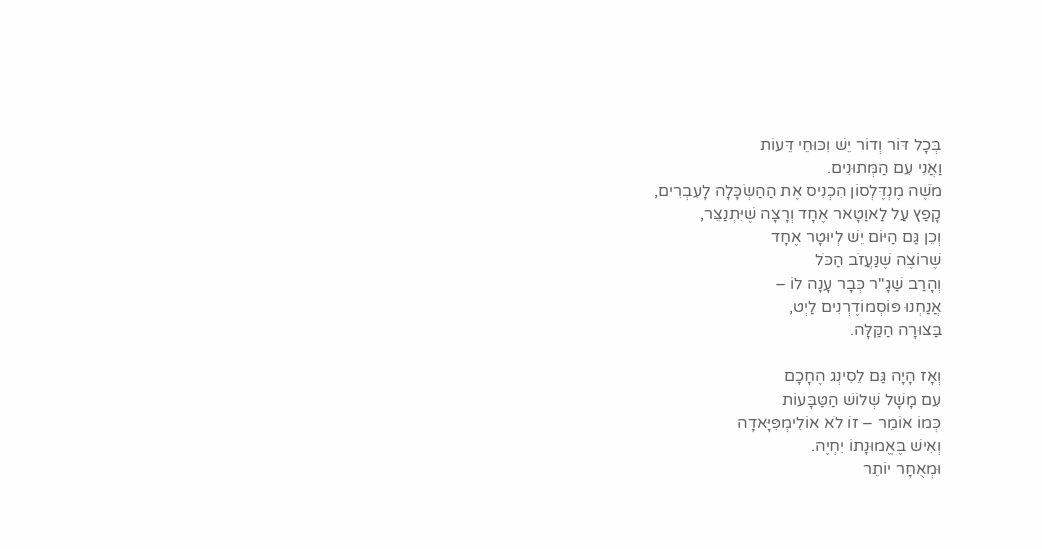בְּכָל דּוֹר וְדוֹר יֵשׁ וִכּוּחֵי דֵּעוֹת
וַאֲנִי עִם הַמְּתוּנִים.
מֹשֶׁה מֶנְדֶּלְסוֹן הִכְנִיס אֶת הַהַשְׂכָּלָה לָעִבְרִים,
קָפַץ עַל לַאוַטָאר אֶחָד וְרָצָה שֶׁיִּתְנַצֵּר,
וְכֵן גַּם הַיּוֹם יֵשׁ לְיוּטָר אֶחָד
שֶׁרוֹצֶה שֶׁנַּעֲזֹב הַכֹּל
וְהָרַב שַׁגָ"ר כְּבָר עָנָה לוֹ –
אֲנַחְנוּ פּוֹסְמוֹדֶרְנִים לַיְט,
בַּצּוּרָה הַקַּלָּה.

וְאָז הָיָה גַּם לֵסִינְג הֶחָכָם
עִם מָשָׁל שְׁלוֹשׁ הַטַּבָּעוֹת
כְּמוֹ אוֹמֵר – זוֹ לֹא אוֹלִימְפִּיָּאדָה
וְאִישׁ בֶּאֱמוּנָתוֹ יִחְיֶה.
וּמְאֻחָר יוֹתֵר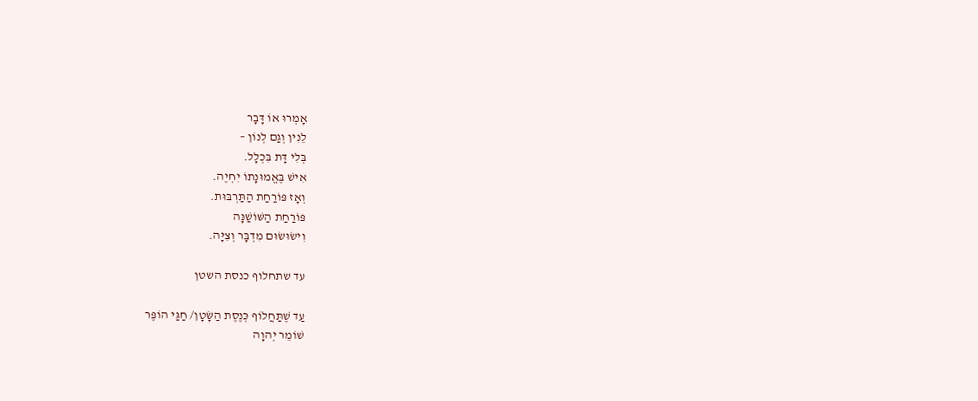אָמְרוּ אוֹ דָּבָר
לֵנִין וְגַם לְנוֹן –
בְּלִי דָּת בִּכְלָל.
אִישׁ בֶּאֱמוּנָתוֹ יִחְיֶה.
וְאָז פּוֹרַחַת הַתַּרְבּוּת.
פּוֹרַחַת הַשּׁוֹשַׁנָּה
וִישׂוּשׂוּם מִדְבָּר וְצִיָּה.

עד שתחלוף כנסת השטן

עַד שֶׁתַּחֲלוֹף כְּנֶסֶת הַשָּׂטָן/ חַגַּי הוֹפֶּר
שׁוֹמֵר יְהוָה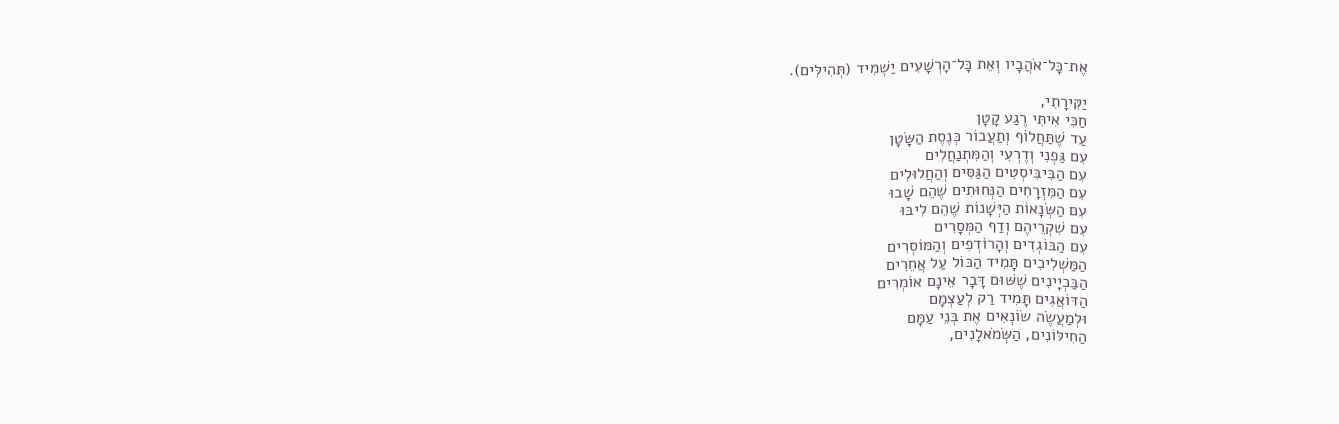אֶת־כָּל־אֹהֲבָיו וְאֵת כָּל־הָרְשָׁעִים יַשְׁמִיד (תְּהִילִּים).

יַקִּירָתִי,
חַכִּי אִיתִּי רֶגַע קָטָן
עַד שֶׁתַּחֲלוֹף וְתַעֲבוֹר כְּנֶסֶת הַשָּׂטָן
עִם גַּפְנִי וְדֶרְעִי וְהַמִּתְנַחֲלִים
עִם הַבִּיבִּיסְטִים הַגַּסִּים וְהַחֲלוּלִים
עִם הַמִּזְרָחִים הַנְּחוּתִים שֶׁהֵם שָׁבוּ
עִם הַשְּׂנָאוֹת הַיְּשָׁנוֹת שֶׁהֵם לִיבּוּ
עִם שִׁקְרֵיהֶם וְדַף הַמְּסָרִים
עִם הַבּוֹגְדִים וְהָרוֹדְפִים וְהַמּוֹסְרִים
הַמַּשְׁלִיכִים תָּמִיד הַכּוֹל עַל אֲחֵרִים
הַבַּכְיָינִים שֶׁשּׁוּם דָּבָר אֵינָם אוֹמְרִים
הַדּוֹאֲגִים תָּמִיד רַק לְעַצְמָם
וּלְמַעֲשֶׂה שׂוֹנְאִים אֶת בְּנֵי עַמָּם
הַחִילּוֹנִים, הַשְּׂמֹאלָנִים,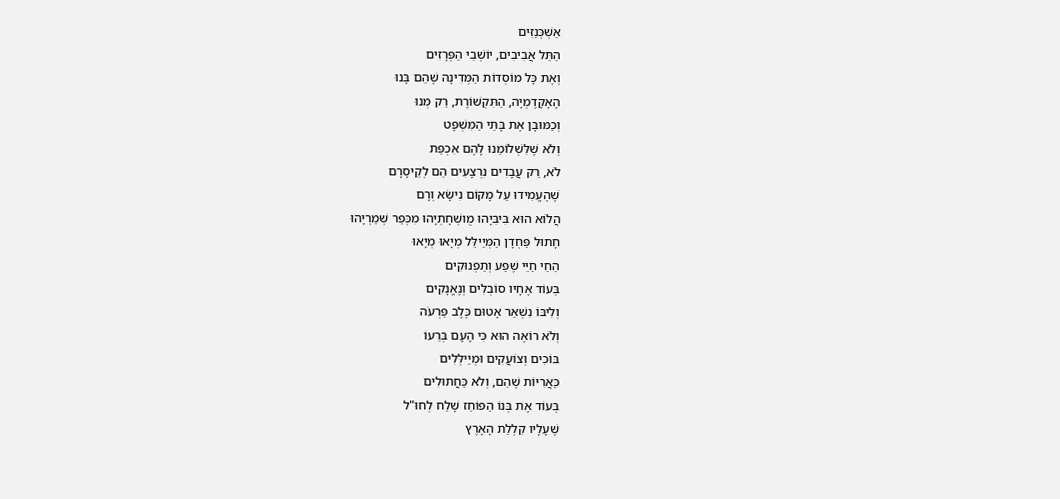אַשְׁכְּנַזִּים
הַתֵּל אֲבִיבִים, יוֹשְׁבֵי הַפְּרָזִים
וְאֶת כָּל מוֹסְדוֹת הַמְּדִינָה שֶׁהֵם בָּנוּ
הָאָקָדֶמְיָה, הַתִּקְשׁוֹרֶת, רַק מְנוּ
וְכַמּוּבָן אֶת בָּתֵּי הַמִּשְׁפָּט
וְלֹא שֶׁלִּשְׁלוֹמֵנוּ לָהֶם אִכְפַּת
לֹא, רַק עֲבָדִים נִרְצָעִים הֵם לְקֵיסָרָם
שֶׁהֶעֱמִידוּ עַל מָקוֹם נִישָּׂא וְרָם
הֲלוֹא הוּא בִּיבִּיָהוּ מֻושְׁחָתְיָהוּ מִכְּפַר שְׁמַרְיָהוּ
חָתוּל פַּחְדָן הַמְּיַילֵּל מְיָאוּ מְיָאוּ
הַחַי חַיֵּי שֶׁפַע וְתַפְנוּקִים
בְּעוֹד אֶחָיו סוֹבְלִים וְנֶאֱנָקִים
וְלִיבּוֹ נִשְׁאַר אָטוּם כֶּלֶב פַּרְעֹה
וְלֹא רוֹאֶה הוּא כִּי הָעָם בְּרֵעוֹ
בּוֹכִים וְצוֹעֲקִים וּמְיַילְּלִים
כַּאֲרִיּוֹת שֶׁהֵם, וְלֹא כַּחֲתוּלִים
בְּעוֹד אֶת בְּנוֹ הַפּוֹחֵז שָׁלַח לְחוּ"ל
שֶׁעָלָיו קִלְלַת הָאָרֶץ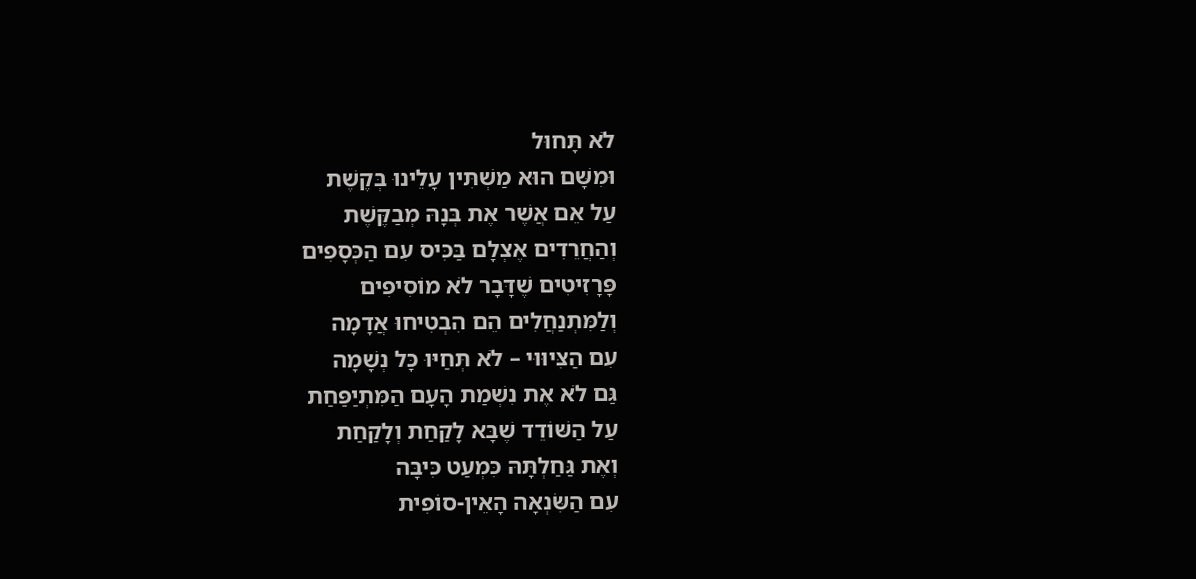לֹא תָּחוּל
וּמִשָּׁם הוּא מַשְׁתִּין עָלֵינוּ בְּקֶשֶׁת
עַל אֵם אֲשֶׁר אֶת בְּנָהּ מְבַקֶּשֶׁת
וְהַחֲרֵדִים אֶצְלָם בַּכִּיס עִם הַכְּסָפִים
פָּרָזִיטִים שֶׁדָּבָר לֹא מוֹסִיפִים
וְלַמִּתְנַחֲלִים הֵם הִבְטִיחוּ אֲדָמָה
עִם הַצִּיוּוּי – לֹא תְּחַיּוּ כָּל נְשָׁמָה
גַּם לֹא אֶת נִשְׁמַת הָעָם הַמִּתְיַפַּחַת
עַל הַשּׁוֹדֵד שֶׁבָּא לָקַחַת וְלָקַחַת
וְאֶת גַּחַלְתָּהּ כִּמְעַט כִּיבָּה
עִם הַשִּׂנְאָה הָאֵין-סוֹפִית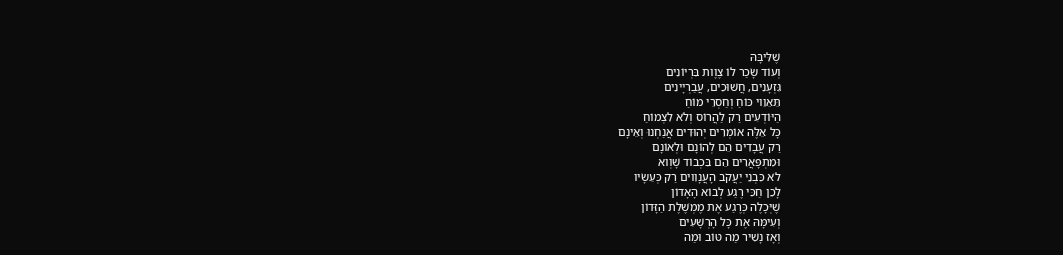שֶׁלִּיבָּהּ
וְעוֹד שָׂכַר לוֹ צֶוֶות בִּרְיוֹנִים
גִּזְעָנִים, חֲשׁוּכִים, עֲבַרְיָינִים
תֵּאֵוֵוי כּוֹחַ וְחַסְרֵי מוֹחַ
הַיּוֹדְעִים רַק לַהֲרוֹס וְלֹא לִצְמוֹחַ
כָּל אֵלֶּה אוֹמְרִים יְהוּדִים אֲנַחְנוּ וְאֵינָם
רַק עֲבָדִים הֵם לְהוֹנָם וּלְאוֹנָם
וּמִתְפָּאֲרִים הֵם בִּכְבוֹד שָׁוְוא
לֹא כִּבְנֵי יַעֲקֹב הָעֲנָוִוים רַק כְּעֵשָׂיו
לָכֵן חַכִּי רֶגַע לְבוֹא הָאָדוֹן
שֶׁיְּכָלֶה כְּרֶגַע אֶת מֶמְשֶׁלֶת הַזָּדוֹן
וְעִימָּהּ אֶת כָּל הָרְשָׁעִים
וְאָז נָשִׁיר מַה טּוֹב וּמַה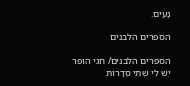נָּעִים.

הספרים הלבנים

הספרים הלבנים/ חגי הופר
יֵשׁ לִי שְׁתֵּי סְדָרוֹת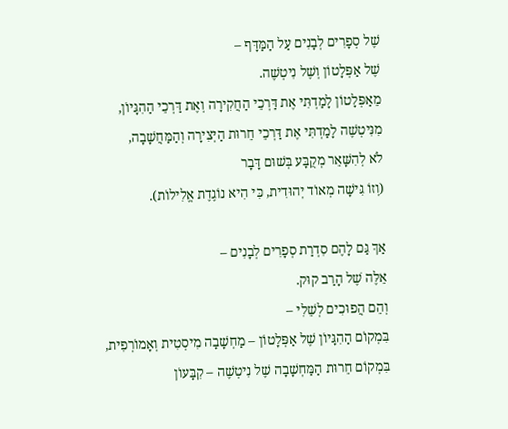שֶׁל סְפָרִים לְבָנִים עַל הַמַּדָּף –
שֶׁל אַפְּלָטוֹן וְשֶׁל נִיטְשֶׁה.
מֵאַפְּלָטוֹן לָמַדְתִּי אֶת דַּרְכֵי הַחֲקִירָה וְאֶת דַּרְכֵי הַהִגָּיוֹן,
מִנִּיטְשֶׁה לָמַדְתִּי אֶת דַּרְכֵי חֵרוּת הַיְּצִירָה וְהַמַּחֲשָׁבָה,
לֹא לְהִשָּׁאֵר מְקֻבָּע בְּשׁוּם דָּבָר
(וְזוֹ גִּישָׁה מְאוֹד יְהוּדִית, כִּי הִיא נוֹגֶדֶת אֱלִילוֹת).

אַךְ גַּם לָהֶם סִדְרַת סְפָרִים לְבָנִים –
אֵלֶּה שֶׁל הָרַב קוּק.
וְהֵם הֲפוּכִים לְשֵׁלִי –
בִּמְקוֹם הַהִגָּיוֹן שֶׁל אַפְּלָטוֹן – מַחְשָׁבָה מִיסְטִית וְאָמוֹרְפִית,
בִּמְקוֹם חֵרוּת הַמַּחְשָׁבָה שֶׁל נִיטְשֶׁה – קִבָּעוֹן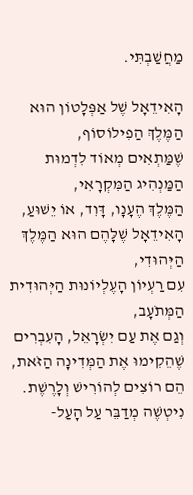מַחֲשַׁבְתִּי.

הָאִידֵאָל שֶׁל אַפְּלָטוֹן הוּא הַמֶּלֶךְ הַפִילוֹסוֹף,
שֶׁמַּתְאִים מְאוֹד לִדְמוּת הַמַּנְהִיג הַמִּקְרָאִי,
הַמֶּלֶךְ הֶעָנָו, דָּוִד, אוֹ יֵשׁוּעַ,
הָאִידֵאָל שֶׁלָּהֶם הוּא הַמֶּלֶךְ הַיְּהוּדִי,
עִם רַעְיוֹן הָעֶלְיוֹנוּת הַיְּהוּדִית הַמְּתֹעָב,
וְגַם אֶת עַם יִשְׂרָאֵל, הָעִבְרִים שֶׁהֵקִימוּ אֶת הַמְּדִינָה הַזֹּאת, הֵם רוֹצִים לְהוֹרִישׁ וְלָרֶשֶׁת.
נִיטְשֶׁה מְדַבֵּר עַל הָעַל-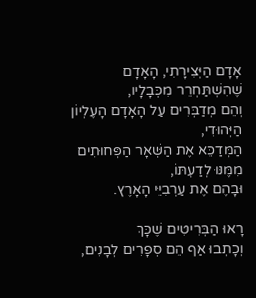אָדָם הַיְּצִירָתִי, הָאָדָם שֶׁהִשְׁתַּחְרֵר מִכְּבָלָיו,
וְהֵם מְדַבְּרִים עַל הָאָדָם הָעֶלְיוֹן הַיְּהוּדִי,
הַמְּדַכֵּא אֶת הַשְּׁאָר הַפְּחוּתִים מִמֶּנּוּ לְדַעְתּוֹ,
וּבָהֶם אֶת עַרְבִיֵּי הָאָרֶץ.

רָאוּ הַבְּרִיטִים שֶׁכָּךְ
וְכָתְבוּ אַף הֵם סְפָרִים לְבָנִים,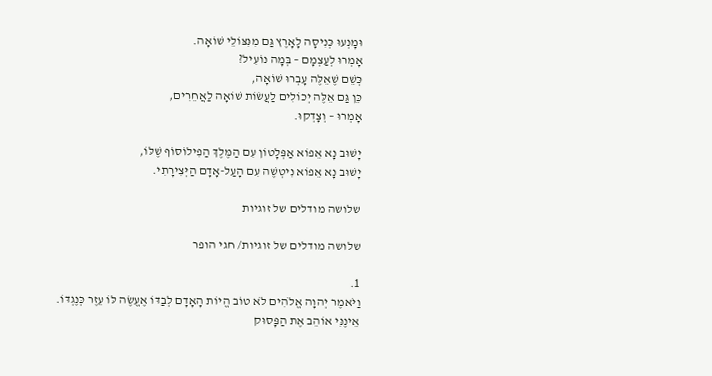וּמָנְעוּ כְּנִיסָה לָאָרֶץ גַּם מִנִּצּוֹלֵי שׁוֹאָה.
אָמְרוּ לְעַצְמָם – בְּמָה נוֹעִיל?
כְּשֵׁם שֶׁאֵלֶּה עָבְרוּ שׁוֹאָה,
כֵּן גַּם אֵלֶּה יְכוֹלִים לַעֲשׂוֹת שׁוֹאָה לַאֲחֵרִים,
אָמְרוּ – וְצָדְקוּ.

יָשׁוּב נָא אֵפוֹא אַפְּלָטוֹן עִם הַמֶּלֶךְ הַפִילוֹסוֹף שֶׁלּוֹ,
יָשׁוּב נָא אֵפוֹא נִיטְשֶׁה עִם הָעַל-אָדָם הַיְּצִירָתִי.

שלושה מודלים של זוגיות

שלושה מודלים של זוגיות/ חגי הופר

1.
וַיֹּאמֶר יְהוָה אֱלֹהִים לֹא טוֹב הֱיוֹת הָאָדָם לְבַדּוֹ אֶעֱשֶׂה לּוֹ עֵזֶר כְּנֶגְדּוֹ.
אֵינֶנִּי אוֹהֵב אֶת הַפָּסוּק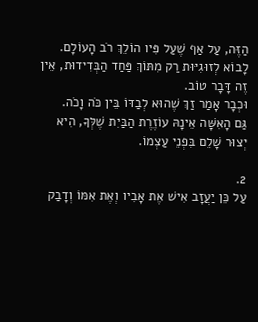הַזֶּה, עַל אַף שֶׁעַל פִּיו הוֹלֵךְ רֹב הָעוֹלָם.
לָבוֹא לְזוּגִיּוּת רַק מִתּוֹךְ פַּחַד הַבְּדִידוּת, אֵין זֶה דָּבָר טוֹב.
וּכְבָר אָמַר זַךְ שֶׁהוּא לְבַדּוֹ בֵּין כֹּה וָכֹה.
גַּם הָאִשָּׁה אֵינָהּ עוֹזֶרֶת הַבַּיִת שֶׁלְּךָ, הִיא יְצוּר שָׁלֵם בִּפְנֵי עַצְמוֹ.

2.
עַל כֵּן יַעֲזָב אִישׁ אֶת אָבִיו וְאֶת אִמּוֹ וְדָבַק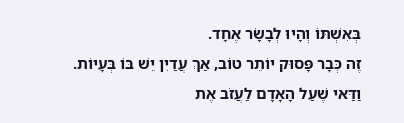בְּאִשְׁתּוֹ וְהָיוּ לְבָשָׂר אֶחָד.
זֶה כְּבָר פָּסוּק יוֹתֵר טוֹב, אַךְ עֲדַיִן יֵשׁ בּוֹ בְּעָיוֹת.
וַדַּאי שֶׁעַל הָאָדָם לַעֲזֹב אֶת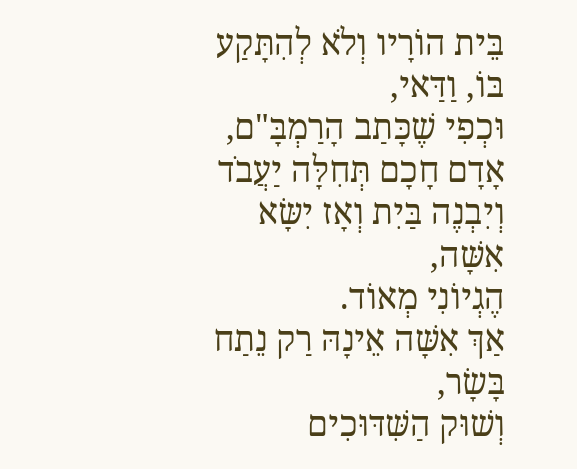בֵּית הוֹרָיו וְלֹא לְהִתָּקַע בּוֹ, וַדַּאי,
וּכְפִי שֶׁכָּתַב הָרַמְבָּ"ם, אָדָם חָכָם תְּחִלָּה יַעֲבֹד וְיִבְנֶה בַּיִת וְאָז יִשָּׂא אִשָּׁה,
הֶגְיוֹנִי מְאוֹד.
אַךְ אִשָּׁה אֵינָהּ רַק נֵתַח בָּשָׂר,
וְשׁוּק הַשִּׁדּוּכִים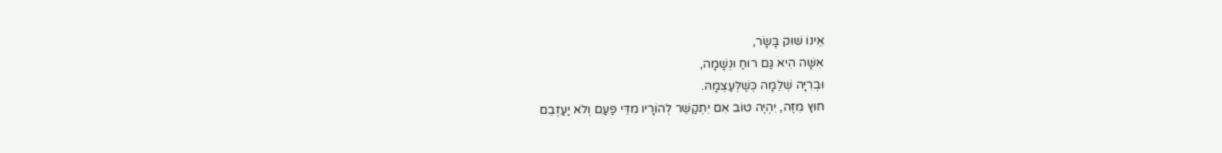אֵינוֹ שׁוּק בָּשָׂר,
אִשָּׁה הִיא גַּם רוּחַ וּנְשָׁמָה,
וּבְרִיָּה שְׁלֵמָה כְּשֶׁלְּעַצְמָהּ.
חוּץ מִזֶּה, יִהְיֶה טוֹב אִם יִתְקַשֵּׁר לְהוֹרָיו מִדֵּי פַּעַם וְלֹא יַעַזְבֵם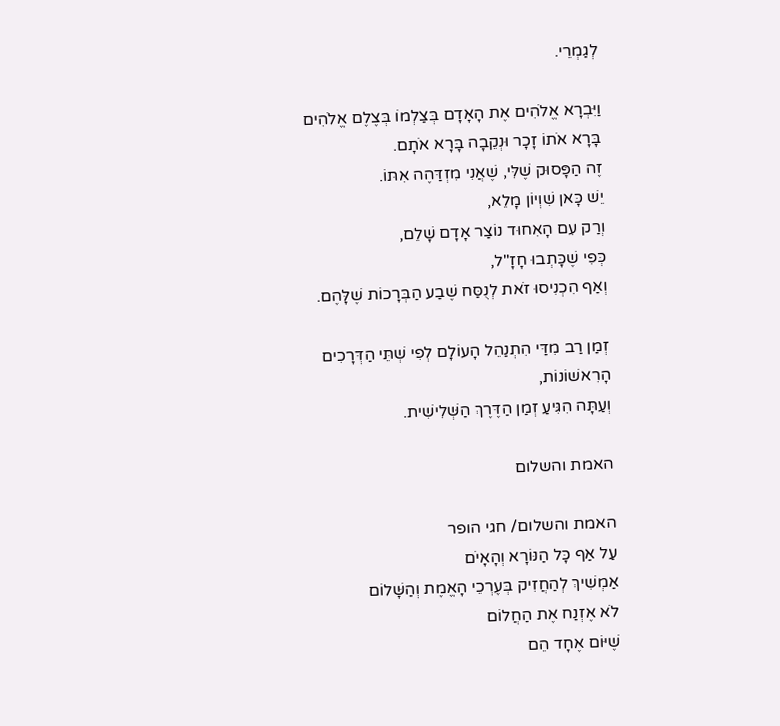לְגַמְרֵי.

וַיִּבְרָא אֱלֹהִים אֶת הָאָדָם בְּצַלְמוֹ בְּצֶלֶם אֱלֹהִים בָּרָא אֹתוֹ זָכָר וּנְקֵבָה בָּרָא אֹתָם.
זֶה הַפָּסוּק שֶׁלִּי, שֶׁאֲנִי מִזְדַּהֶה אִתּוֹ.
יֵשׁ כָּאן שִׁוְיוֹן מָלֵא,
וְרַק עִם הָאִחוּד נוֹצַר אָדָם שָׁלֵם,
כְּפִי שֶׁכָּתְבוּ חָזָ"ל,
וְאַף הִכְנִיסוּ זֹאת לְנֻסַּח שֶׁבַע הַבְּרָכוֹת שֶׁלָּהֶם.

זְמַן רַב מִדַּי הִתְנַהֵל הָעוֹלָם לְפִי שְׁתֵּי הַדְּרָכִים הָרִאשׁוֹנוֹת,
וְעַתָּה הִגִּיעַ זְמַן הַדֶּרֶךְ הַשְּׁלִישִׁית.

האמת והשלום

האמת והשלום/ חגי הופר
עַל אַף כָּל הַנּוֹרָא וְהָאָיֹם
אַמְשִׁיךְ לְהַחֲזִיק בְּעֶרְכֵי הָאֱמֶת וְהַשָּׁלוֹם
לֹא אֶזְנַח אֶת הַחֲלוֹם
שֶׁיּוֹם אֶחָד הֵם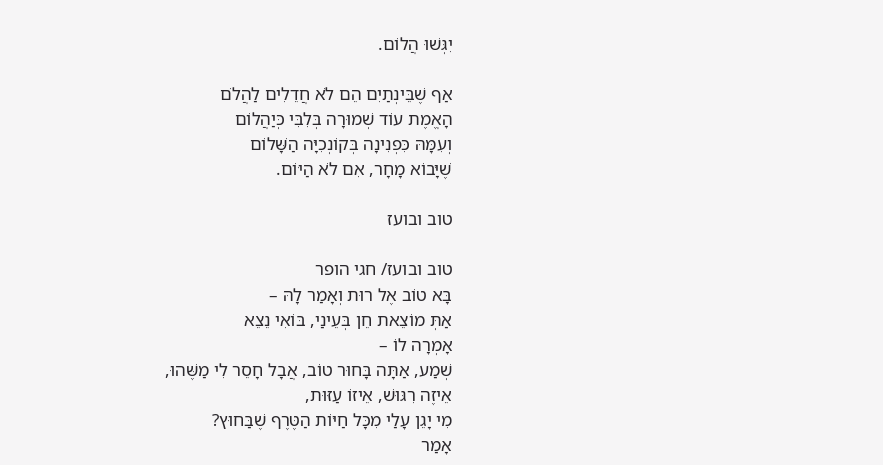יִגְּשׁוּ הֲלוֹם.

אַף שֶׁבֵּינְתַיִם הֵם לֹא חֲדֵלִים לַהֲלֹם
הָאֱמֶת עוֹד שְׁמוּרָה בְּלִבִּי כְּיַהֲלוֹם
וְעִמָּהּ כִּפְנִינָה בְּקוֹנְכִיָּה הַשָּׁלוֹם
שֶׁיָּבוֹא מָחָר, אִם לֹא הַיּוֹם.

טוב ובועז

טוב ובועז/ חגי הופר
בָּא טוֹב אֶל רוּת וְאָמַר לָהּ –
אַתְּ מוֹצֵאת חֵן בְּעֵינַי, בּוֹאִי נֵצֵא
אָמְרָה לוֹ –
שְׁמַע, אַתָּה בָּחוּר טוֹב, אֲבָל חָסֵר לִי מַשֶּׁהוּ,
אֵיזֶה רִגּוּשׁ, אֵיזוֹ עַזּוּת,
מִי יָגֵן עָלַי מִכָּל חַיּוֹת הַטֶּרֶף שֶׁבַּחוּץ?
אָמַר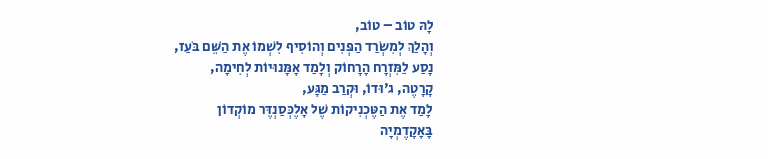לָהּ טוֹב – טוֹב,
וְהָלַךְ לְמִשְׂרַד הַפְּנִים וְהוֹסִיף לִשְׁמוֹ אֶת הַשֵּׁם בֹּעַז,
נָסַע לַמִּזְרָח הָרָחוֹק וְלָמַד אָמָּנוּיוֹת לְחִימָה,
קָרָטֶה, ג'וּדוֹ, וּקְרַב מַגָּע,
לָמַד אֶת הַטֶּכְנִיקוֹת שֶׁל אָלֶכְּסַנְדֶּר מוֹקְדוֹן
בָּאָקָדֶמְיָה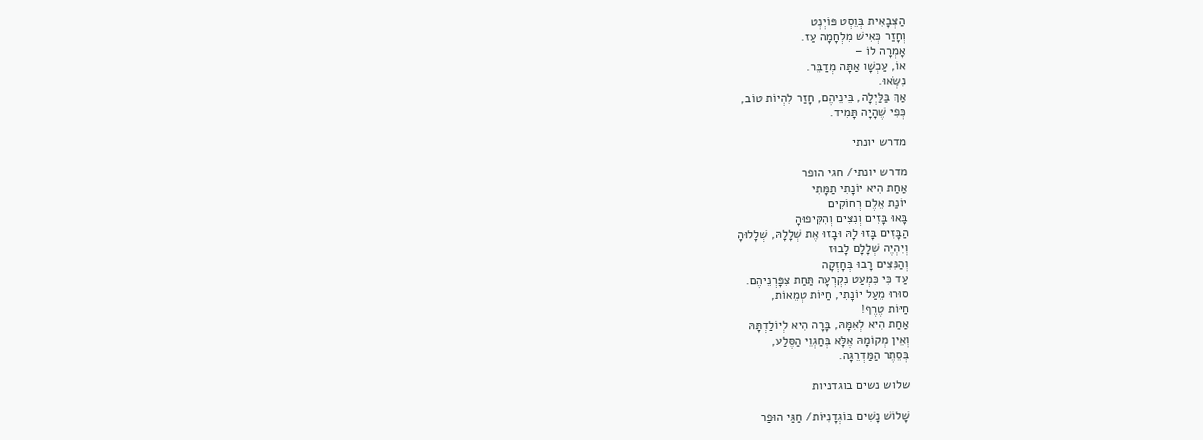הַצְּבָאִית בְּוֵסְט פּוֹיְנְט
וְחָזַר כְּאִישׁ מִלְחָמָה עַז.
אָמְרָה לוֹ –
אוֹ, עַכְשָׁו אַתָּה מְדַבֵּר.
נִשְּׂאוּ.
אַךְ בַּלַּיְלָה, בֵּינֵיהֶם, חָזַר לִהְיוֹת טוֹב,
כְּפִי שֶׁהָיָה תָּמִיד.

מדרש יונתי

מדרש יונתי/ חגי הופר
אַחַת הִיא יוֹנָתִי תַמָּתִי
יוֹנַת אֵלֶם רְחוֹקִים
בָּאוּ בָּזִים וְנִצִּים וְהִקִּיפוּהָ
הַבָּזִים בָּזוּ לָהּ וּבָזוּ אֶת שְׁלָלָהּ, שְׁלָלוּהָ
וְיִהְיֶה שְׁלָלָם לָבוּז
וְהַנִּצִּים רָבוּ בְּחָזְקָה
עַד כִּי כִּמְעַט נִקְרְעָה תַּחַת צִפָּרְנֵיהֶם.
סוּרוּ מֵעַל יוֹנָתִי, חַיּוֹת טְמֵאוֹת,
חַיּוֹת טֶרֶף!
אַחַת הִיא לְאִמָּהּ, בָּרָה הִיא לְיוֹלַדְתָּהּ
וְאֵין מְקוֹמָהּ אֶלָּא בְּחַגְוֵי הַסֶּלַע,
בְּסֵתֶר הַמַּדְרֵגָה.

שלוש נשים בוגדניות

שָׁלוֹשׁ נָשִׁים בּוֹגְדָנִיּוֹת/ חַגַּי הוּפַר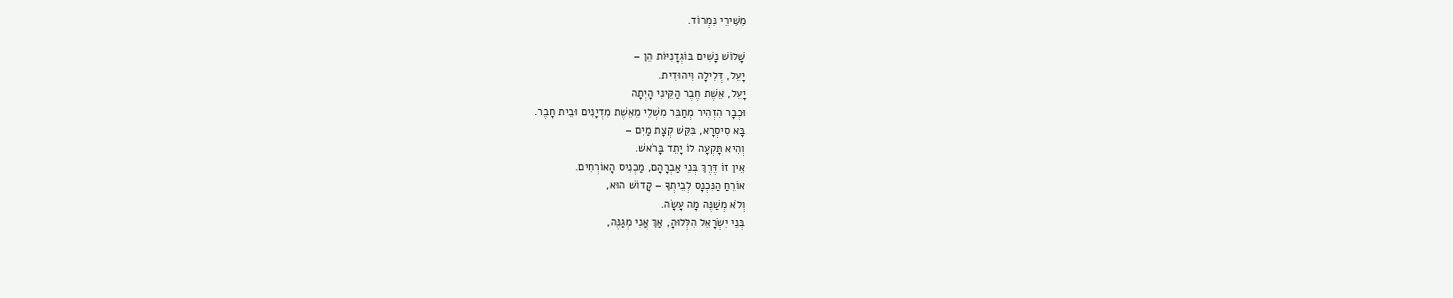מִשִּׁירֵי נִמְרוֹד.

שָׁלוֹשׁ נָשִׁים בּוֹגְדָנִיּוֹת הֵן –
יָעֵל, דְּלִילָה וִיהוּדִית.
יָעֵל, אֵשֶׁת חֶבֶר הַקֵּינִי הָיְתָה
וּכְבָר הִזְהִיר מְחַבֵּר מִשְׁלֵי מֵאֵשֶׁת מִדְיָנִים וּבֵית חָבֶר.
בָּא סִיסְרָא, בִּקֵּשׁ קְצָת מַיִם –
וְהִיא תָּקְעָה לוֹ יָתֵד בָּרֹאשׁ.
אֵין זוֹ דֶּרֶךְ בְּנֵי אַבְרָהָם, מַכְנִיס הָאוֹרְחִים.
אוֹרֵחַ הַנִּכְנָס לְבֵיתְךָ – קָדוֹשׁ הוּא,
וְלֹא מְשַׁנֶּה מָה עָשָׂה.
בְּנֵי יִשְׂרָאֵל הִלְּלוּהָ, אַךְ אֲנִי מְגַנֶּה,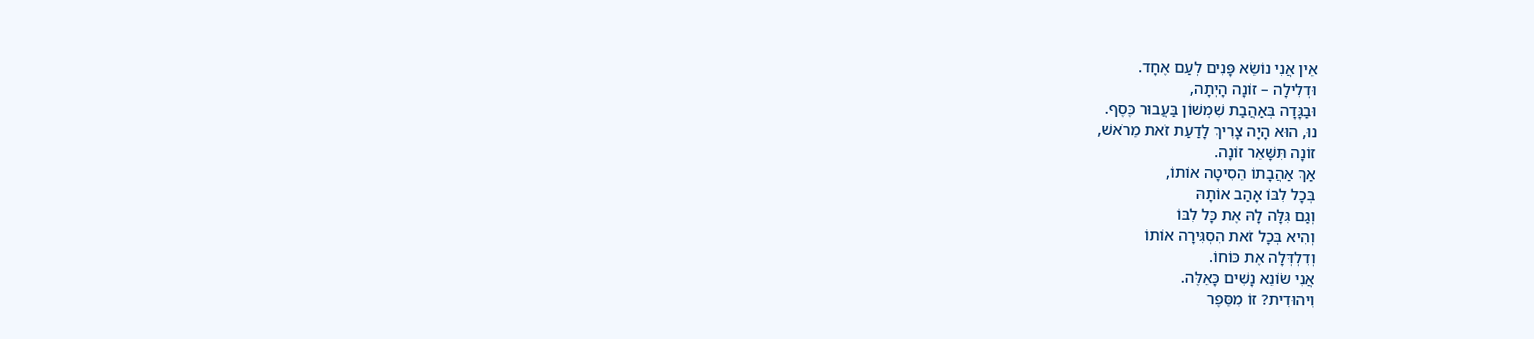אֵין אֲנִי נוֹשֵׂא פָּנִים לְעַם אֶחָד.
וּדְלִילָה – זוֹנָה הָיְתָה,
וּבַגָּדָה בְּאַהֲבַת שִׁמְשׁוֹן בַּעֲבוּר כֶּסֶף.
נוּ, הוּא הָיָה צָרִיךְ לָדַעַת זֹאת מֵרֹאשׁ,
זוֹנָה תִּשָּׁאֵר זוֹנָה.
אַךְ אַהֲבָתוֹ הֵסִיטָה אוֹתוֹ,
בְּכָל לִבּוֹ אָהַב אוֹתָהּ
וְגַם גִּלָּה לָהּ אֶת כָּל לִבּוֹ
וְהִיא בְּכָל זֹאת הִסְגִּירָה אוֹתוֹ
וְדִלְדְּלָה אֶת כּוֹחוֹ.
אֲנִי שׂוֹנֵא נָשִׁים כָּאֵלֶּה.
וִיהוּדִית? זוֹ מִסֵּפֶר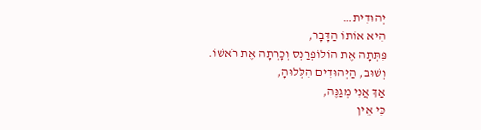יְהוּדִית…
הִיא אוֹתוֹ הַדָּבָר,
פִּתְּתָה אֶת הוֹלוֹפְרַנְס וְכָרְתָה אֶת רֹאשׁוֹ.
וְשׁוּב, הַיְּהוּדִים הִלְּלוּהָ,
אַךְ אֲנִי מְגַנֶּה,
כִּי אֵין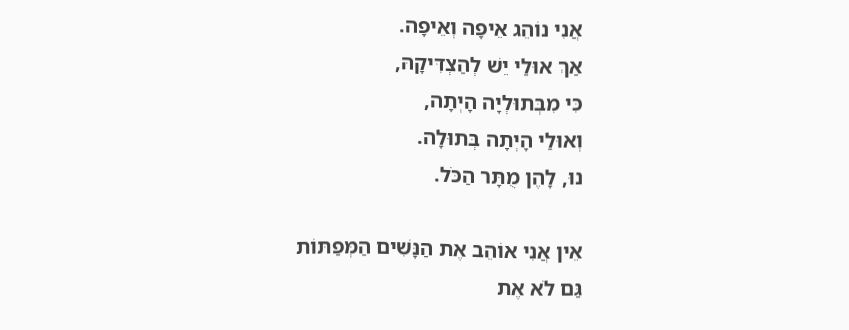אֲנִי נוֹהֵג אֵיפָה וְאֵיפָה.
אַךְ אוּלַי יֵשׁ לְהַצְדִּיקָהּ,
כִּי מִבְּתוּלְיָה הָיְתָה,
וְאוּלַי הָיְתָה בְּתוּלָה.
נוּ, לָהֶן מֻתָּר הַכֹּל.

אֵין אֲנִי אוֹהֵב אֶת הַנָּשִׁים הַמְּפַתּוֹת
גַּם לֹא אֶת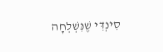סִינְדִּי שֶׁנִּשְׁלְחָה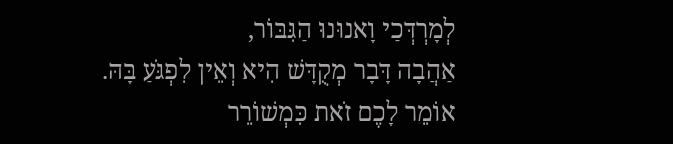לְמָרְדְּכַי וָאנוּנוּ הַגִּבּוֹר,
אַהֲבָה דָּבָר מְקֻדָּשׁ הִיא וְאֵין לִפְגֹּעַ בָּהּ.
אוֹמֵר לָכֶם זֹאת כִּמְשׁוֹרֵר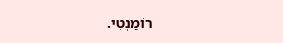רוֹמַנְטִי.